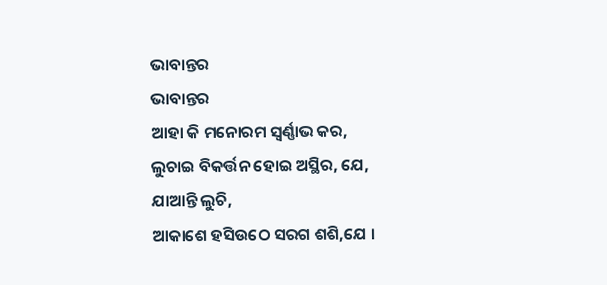ଭାବାନ୍ତର
ଭାବାନ୍ତର
ଆହା କି ମନୋରମ ସ୍ଵର୍ଣ୍ଣାଭ କର,
ଲୁଚାଇ ବିକର୍ତ୍ତନ ହୋଇ ଅସ୍ଥିର, ଯେ,
ଯାଆନ୍ତି ଲୁଚି,
ଆକାଶେ ହସିଉଠେ ସରଗ ଶଶି,ଯେ ।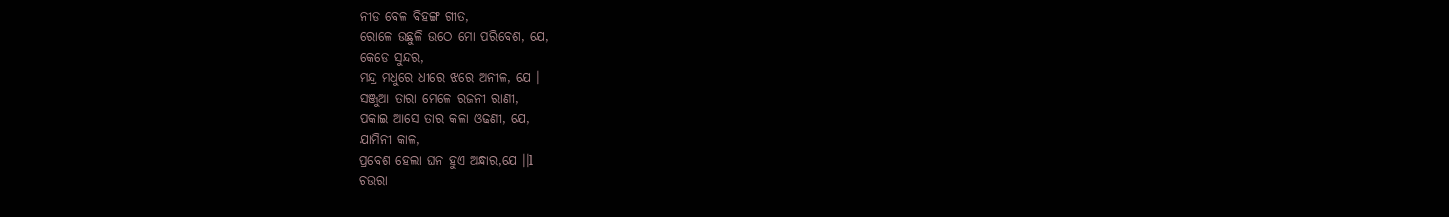ନୀଡ ବେଳ ବିହଙ୍ଗ ଗୀତ,
ରୋଳେ ଉଛୁଳି ଉଠେ ମୋ ପରିବେଶ, ଯେ,
କେଡେ ସୁନ୍ଦର,
ମନ୍ଦ୍ର ମଧୁରେ ଧୀରେ ଝରେ ଅନୀଳ, ଯେ ।
ସଞ୍ଜୁଆ ତାରା ମେଳେ ରଜନୀ ରାଣୀ,
ପକାଇ ଆସେ ତାର କଳା ଓଢଣୀ, ଯେ,
ଯାମିନୀ କାଳ,
ପ୍ରବେଶ ହେଲା ଘନ ହୁଏ ଅନ୍ଧାର,ଯେ ।।l
ଚଉରା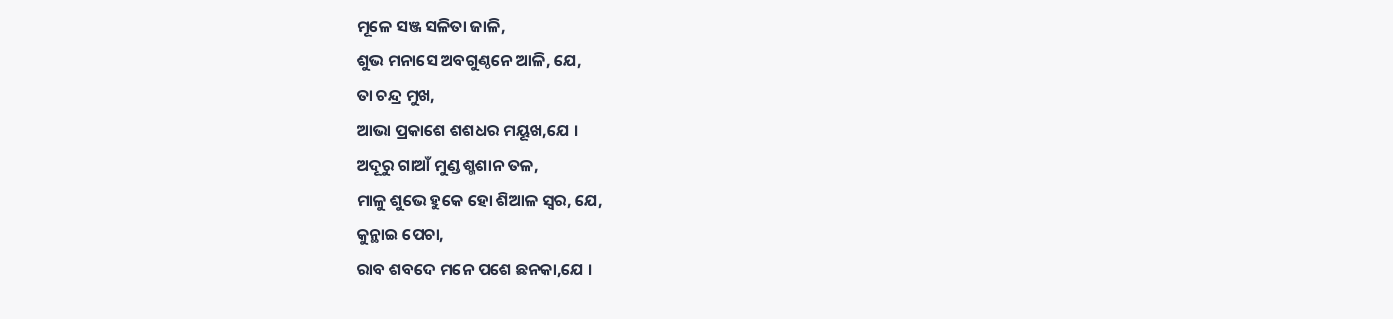ମୂଳେ ସଞ୍ଜ ସଳିତା ଜାଳି,
ଶୁଭ ମନାସେ ଅବଗୁଣ୍ଠନେ ଆଳି, ଯେ,
ତା ଚନ୍ଦ୍ର ମୁଖ,
ଆଭା ପ୍ରକାଶେ ଶଶଧର ମୟୂଖ,ଯେ ।
ଅଦୂରୁ ଗାଆଁ ମୁଣ୍ଡ ଶ୍ମଶାନ ତଳ,
ମାଳୁ ଶୁଭେ ହୁକେ ହୋ ଶିଆଳ ସ୍ଵର, ଯେ,
କୁନ୍ଥାଇ ପେଚା,
ରାବ ଶବଦେ ମନେ ପଶେ ଛନକା,ଯେ ।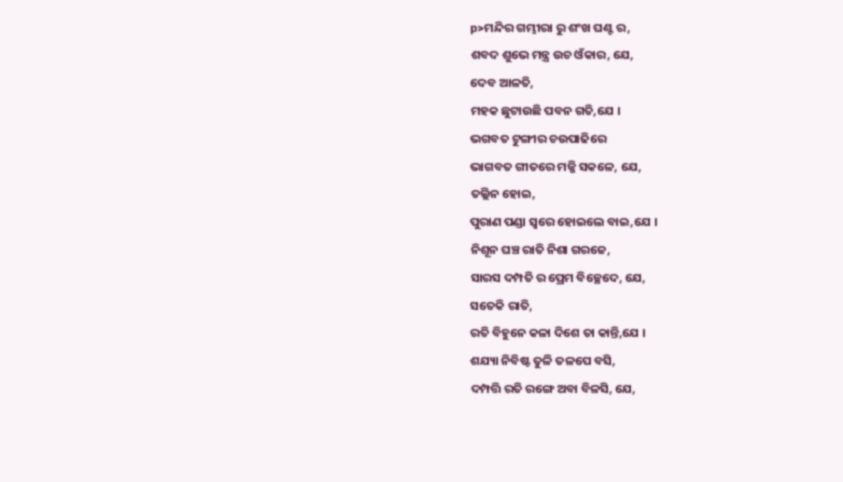p>ମନ୍ଦିର ଗମ୍ଭୀରା ରୁ ଶଂଖ ଘଣ୍ଟ ର,
ଶବଦ ଶୁଭେ ମନ୍ତ୍ର ଉଚ ଓଁକାର, ଯେ,
ଦେବ ଆଳତି,
ମହକ ଛୁଟାଉଛି ପବନ ଗତି,ଯେ ।
ଭଗବତ ଟୁଙ୍ଗୀର ଚଉପାଢିରେ
ଭାଗବତ ଗୀତରେ ମଜ୍ଜି ସକଳେ, ଯେ,
ତଲ୍ଲିନ ହୋଇ,
ପୁରାଣ ପଣ୍ଡା ସ୍ଵରେ ହୋଇଲେ ବାଇ,ଯେ ।
ନିଶୂନ ଘଞ୍ଚ ରାତି ନିଶା ଗରଜେ,
ସାରସ ଦମ୍ପତି ର ପ୍ରେମ ବିଚ୍ଛେଦେ, ଯେ,
ସତେକି ରାତି,
ରତି ବିହୁନେ କଳା ଦିଶେ ତା କାନ୍ତି,ଯେ ।
ଶଯ୍ୟା ନିବିଷ୍ଟ ତୁଳି ତଳପେ ବସି,
ଦମ୍ପତ୍ତି ରତି ରଙ୍ଗେ ଅବା ବିଳସି, ଯେ,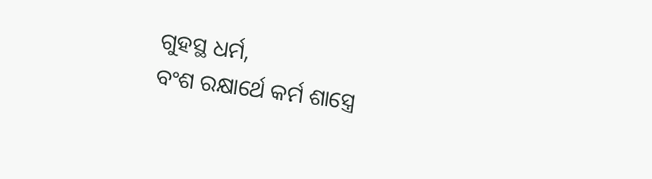ଗୁହସ୍ଥ ଧର୍ମ,
ବଂଶ ରକ୍ଷାର୍ଥେ କର୍ମ ଶାସ୍ତ୍ରେ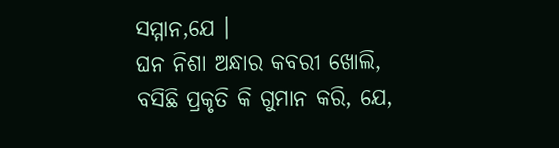ସମ୍ମାନ,ଯେ ।
ଘନ ନିଶା ଅନ୍ଧାର କବରୀ ଖୋଲି,
ବସିଛି ପ୍ରକୃତି କି ଗୁମାନ କରି, ଯେ,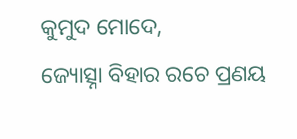କୁମୁଦ ମୋଦେ,
ଜ୍ୟୋତ୍ସ୍ନା ବିହାର ରଚେ ପ୍ରଣୟ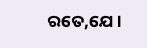ରତେ,ଯେ ।